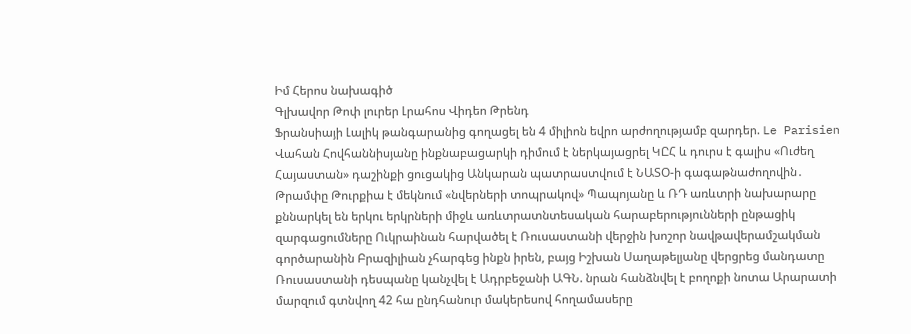Իմ Հերոս նախագիծ
Գլխավոր Թոփ լուրեր Լրահոս Վիդեո Թրենդ
Ֆրանսիայի Լալիկ թանգարանից գողացել են 4 միլիոն եվրո արժողությամբ զարդեր. Le Parisien Վահան Հովհաննիսյանը ինքնաբացարկի դիմում է ներկայացրել ԿԸՀ և դուրս է գալիս «Ուժեղ Հայաստան» դաշինքի ցուցակից Անկարան պատրաստվում է ՆԱՏՕ-ի գագաթնաժողովին․ Թրամփը Թուրքիա է մեկնում «նվերների տոպրակով» Պապոյանը և ՌԴ առևտրի նախարարը քննարկել են երկու երկրների միջև առևտրատնտեսական հարաբերությունների ընթացիկ զարգացումները Ուկրաինան հարվածել է Ռուսաստանի վերջին խոշոր նավթավերամշակման գործարանին Բրազիլիան չհարգեց ինքն իրեն, բայց Իշխան Սաղաթելյանը վերցրեց մանդատը Ռուսաստանի դեսպանը կանչվել է Ադրբեջանի ԱԳՆ. նրան հանձնվել է բողոքի նոտա Արարատի մարզում գտնվող 42 հա ընդհանուր մակերեսով հողամասերը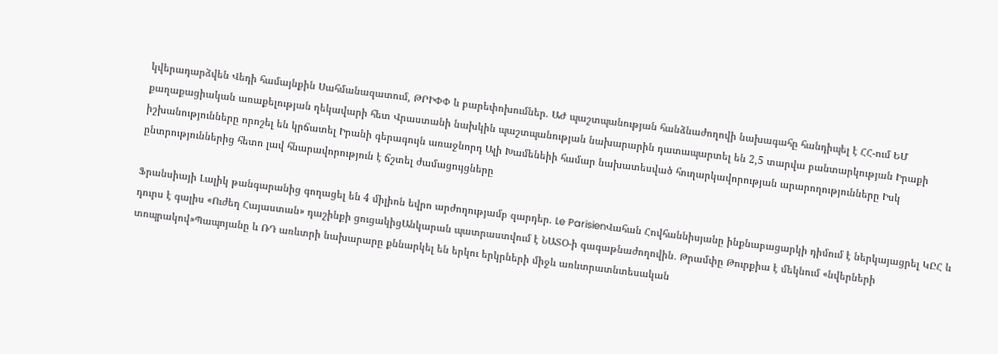կվերադարձվեն Վեդի համայնքին Սահմանազատում, ԹՐԻՓՓ և բարեփոխումներ. ԱԺ պաշտպանության հանձնաժողովի նախագահը հանդիպել է ՀՀ-ում ԵՄ քաղաքացիական առաքելության ղեկավարի հետ Վրաստանի նախկին պաշտպանության նախարարին դատապարտել են 2,5 տարվա բանտարկության Իրաքի իշխանությունները որոշել են կրճատել Իրանի գերագույն առաջնորդ Ալի Խամենեիի համար նախատեսված հուղարկավորության արարողությունները Իսկ ընտրություններից հետո լավ հնարավորություն է ճշտել ժամացույցները

Ֆրանսիայի Լալիկ թանգարանից գողացել են 4 միլիոն եվրո արժողությամբ զարդեր. Le ParisienՎահան Հովհաննիսյանը ինքնաբացարկի դիմում է ներկայացրել ԿԸՀ և դուրս է գալիս «Ուժեղ Հայաստան» դաշինքի ցուցակիցԱնկարան պատրաստվում է ՆԱՏՕ-ի գագաթնաժողովին․ Թրամփը Թուրքիա է մեկնում «նվերների տոպրակով»Պապոյանը և ՌԴ առևտրի նախարարը քննարկել են երկու երկրների միջև առևտրատնտեսական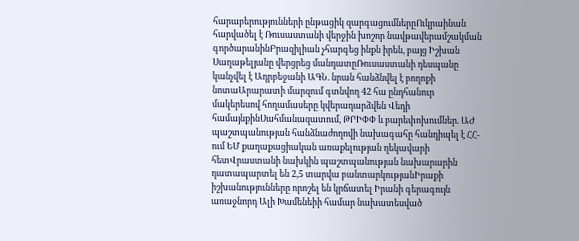հարաբերությունների ընթացիկ զարգացումներըՈւկրաինան հարվածել է Ռուսաստանի վերջին խոշոր նավթավերամշակման գործարանինԲրազիլիան չհարգեց ինքն իրեն, բայց Իշխան Սաղաթելյանը վերցրեց մանդատըՌուսաստանի դեսպանը կանչվել է Ադրբեջանի ԱԳՆ. նրան հանձնվել է բողոքի նոտաԱրարատի մարզում գտնվող 42 հա ընդհանուր մակերեսով հողամասերը կվերադարձվեն Վեդի համայնքինՍահմանազատում, ԹՐԻՓՓ և բարեփոխումներ. ԱԺ պաշտպանության հանձնաժողովի նախագահը հանդիպել է ՀՀ-ում ԵՄ քաղաքացիական առաքելության ղեկավարի հետՎրաստանի նախկին պաշտպանության նախարարին դատապարտել են 2,5 տարվա բանտարկությանԻրաքի իշխանությունները որոշել են կրճատել Իրանի գերագույն առաջնորդ Ալի Խամենեիի համար նախատեսված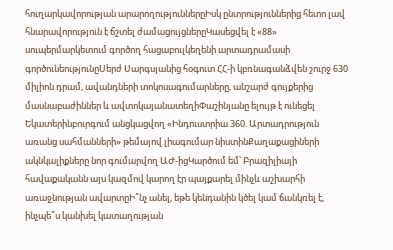հուղարկավորության արարողություններըԻսկ ընտրություններից հետո լավ հնարավորություն է ճշտել ժամացույցներըԿասեցվել է «88» սուպերմարկետում գործող հացաբուլկեղենի արտադրամասի գործունեությունըՍերժ Սարգսյանից հօգուտ ՀՀ-ի կբռնագանձվեն շուրջ 630 միլիոն դրամ, ավանդների տոկոսագումարները, անշարժ գույքերից մասնաբաժիններ և ավտոկայանատեղիՓաշինյանը ելույթ է ունեցել Եկատերինբուրգում անցկացվող «Ինդուստրիա 360. Արտադրություն առանց սահմանների» թեմայով լիագումար նիստինՔաղաքացիների ակնկալիքները նոր գումարվող ԱԺ-իցԿարծում եմ՝ Բրազիլիայի հավաքականն այս կազմով կարող էր պայքարել մինչև աշխարհի առաջնության ավարտըԻ՞նչ անել, եթե կենդանին կծել կամ ճանկռել է, ինչպե՞ս կանխել կատաղության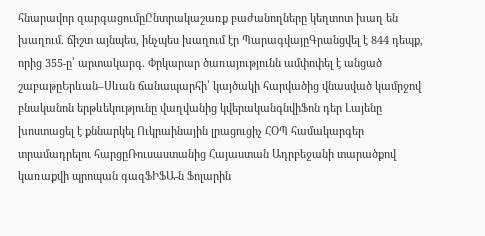հնարավոր զարգացումըԸնտրակաշառք բաժանողները կեղտոտ խաղ են խաղում. ճիշտ այնպես, ինչպես խաղում էր ՊարագվայըԳրանցվել է 844 դեպք, որից 355-ը՝ արտակարգ. Փրկարար ծառայությունն ամփոփել է անցած շաբաթըԵրևան–Սևան ճանապարհի՝ կայծակի հարվածից վնասված կամրջով բնականոն երթևեկությունը վաղվանից կվերականգնվիՖոն դեր Լայենը խոստացել է քննարկել Ուկրաինային լրացուցիչ ՀՕՊ համակարգեր տրամադրելու հարցըՌուսաստանից Հայաստան Ադրբեջանի տարածքով կառաքվի պրոպան գազՖԻՖԱ-ն Ֆոլարին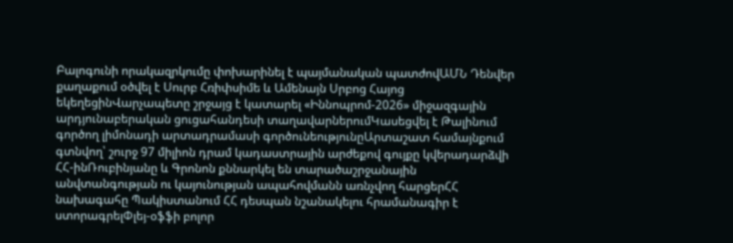Բալոգունի որակազրկումը փոխարինել է պայմանական պատժովԱՄՆ Դենվեր քաղաքում օծվել է Սուրբ Հռիփսիմե և Ամենայն Սրբոց Հայոց եկեղեցինՎարչապետը շրջայց է կատարել «Իննոպրոմ-2026» միջազգային արդյունաբերական ցուցահանդեսի տաղավարներումԿասեցվել է Թալինում գործող լիմոնադի արտադրամասի գործունեությունըԱրտաշատ համայնքում գտնվող՝ շուրջ 97 միլիոն դրամ կադաստրային արժեքով գույքը կվերադարձվի ՀՀ-ինՌուբինյանը և Գրոնոն քննարկել են տարածաշրջանային անվտանգության ու կայունության ապահովմանն առնչվող հարցերՀՀ նախագահը Պակիստանում ՀՀ դեսպան նշանակելու հրամանագիր է ստորագրելՓլեյ-օֆֆի բոլոր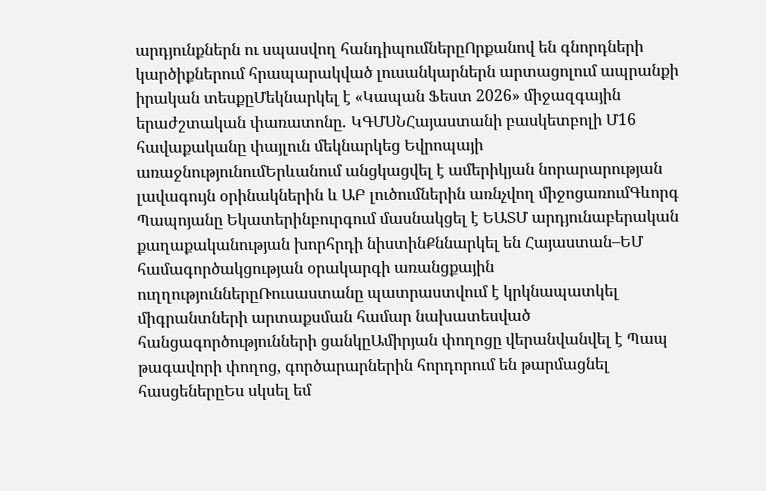արդյունքներն ու սպասվող հանդիպումներըՈրքանով են գնորդների կարծիքներում հրապարակված լուսանկարներն արտացոլում ապրանքի իրական տեսքըՄեկնարկել է «Կապան Ֆեստ 2026» միջազգային երաժշտական փառատոնը․ ԿԳՄՍՆՀայաստանի բասկետբոլի Մ16 հավաքականը փայլուն մեկնարկեց Եվրոպայի առաջնությունումԵրևանում անցկացվել է ամերիկյան նորարարության լավագույն օրինակներին և ԱԲ լուծումներին առնչվող միջոցառումԳևորգ Պապոյանը Եկատերինբուրգում մասնակցել է ԵԱՏՄ արդյունաբերական քաղաքականության խորհրդի նիստինՔննարկել են Հայաստան–ԵՄ համագործակցության օրակարգի առանցքային ուղղություններըՌուսաստանը պատրաստվում է կրկնապատկել միգրանտների արտաքսման համար նախատեսված հանցագործությունների ցանկըԱմիրյան փողոցը վերանվանվել է Պապ թագավորի փողոց, գործարարներին հորդորում են թարմացնել հասցեներըԵս սկսել եմ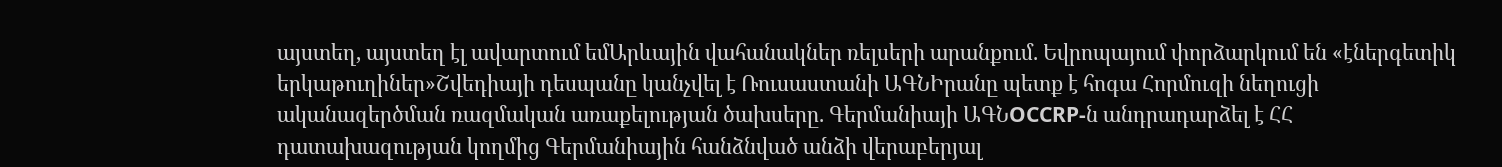այստեղ, այստեղ էլ ավարտում եմԱրևային վահանակներ ռելսերի արանքում. Եվրոպայում փորձարկում են «էներգետիկ երկաթուղիներ»Շվեդիայի դեսպանը կանչվել է Ռուսաստանի ԱԳՆԻրանը պետք է հոգա Հորմուզի նեղուցի ականազերծման ռազմական առաքելության ծախսերը. Գերմանիայի ԱԳՆOCCRP-ն անդրադարձել է ՀՀ դատախազության կողմից Գերմանիային հանձնված անձի վերաբերյալ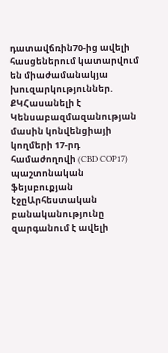դատավճռին70-ից ավելի հասցեներում կատարվում են միաժամանակյա խուզարկություններ. ՔԿՀասանելի է Կենսաբազմազանության մասին կոնվենցիայի կողմերի 17-րդ համաժողովի (CBD COP17) պաշտոնական ֆեյսբուքյան էջըԱրհեստական բանականությունը զարգանում է ավելի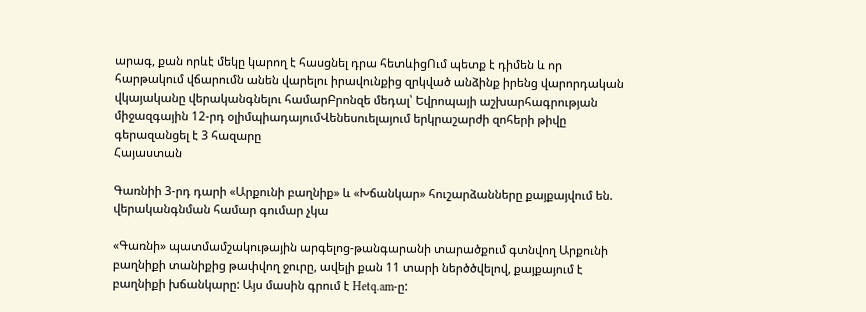արագ, քան որևէ մեկը կարող է հասցնել դրա հետևիցՈւմ պետք է դիմեն և որ հարթակում վճարումն անեն վարելու իրավունքից զրկված անձինք իրենց վարորդական վկայականը վերականգնելու համարԲրոնզե մեդալ՝ Եվրոպայի աշխարհագրության միջազգային 12-րդ օլիմպիադայումՎենեսուելայում երկրաշարժի զոհերի թիվը գերազանցել է 3 հազարը
Հայաստան

Գառնիի 3-րդ դարի «Արքունի բաղնիք» և «Խճանկար» հուշարձանները քայքայվում են. վերականգնման համար գումար չկա

«Գառնի» պատմամշակութային արգելոց-թանգարանի տարածքում գտնվող Արքունի բաղնիքի տանիքից թափվող ջուրը, ավելի քան 11 տարի ներծծվելով, քայքայում է բաղնիքի խճանկարը: Այս մասին գրում է Hetq.am-ը: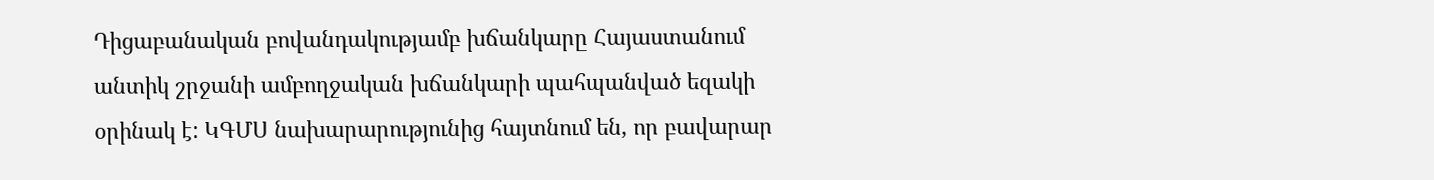Դիցաբանական բովանդակությամբ խճանկարը Հայաստանում անտիկ շրջանի ամբողջական խճանկարի պահպանված եզակի օրինակ է: ԿԳՄՍ նախարարությունից հայտնում են, որ բավարար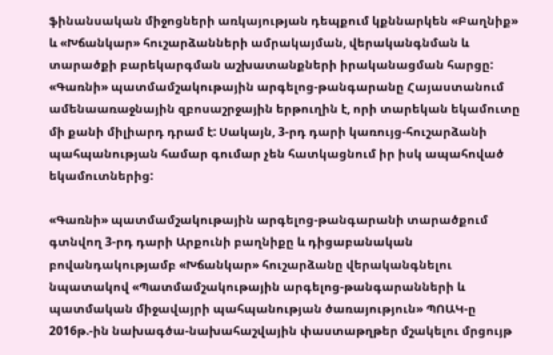ֆինանսական միջոցների առկայության դեպքում կքննարկեն «Բաղնիք» և «Խճանկար» հուշարձանների ամրակայման, վերականգնման և տարածքի բարեկարգման աշխատանքների իրականացման հարցը: «Գառնի» պատմամշակութային արգելոց-թանգարանը Հայաստանում ամենաառաջնային զբոսաշրջային երթուղին է, որի տարեկան եկամուտը մի քանի միլիարդ դրամ է: Սակայն, 3-րդ դարի կառույց-հուշարձանի պահպանության համար գումար չեն հատկացնում իր իսկ ապահոված եկամուտներից:

«Գառնի» պատմամշակութային արգելոց-թանգարանի տարածքում գտնվող 3-րդ դարի Արքունի բաղնիքը և դիցաբանական բովանդակությամբ «Խճանկար» հուշարձանը վերականգնելու նպատակով «Պատմամշակութային արգելոց-թանգարանների և պատմական միջավայրի պահպանության ծառայություն» ՊՈԱԿ-ը 2016թ.-ին նախագծա-նախահաշվային փաստաթղթեր մշակելու մրցույթ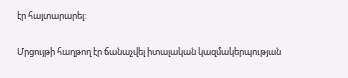էր հայտարարել:

Մրցույթի հաղթող էր ճանաչվել իտալական կազմակերպության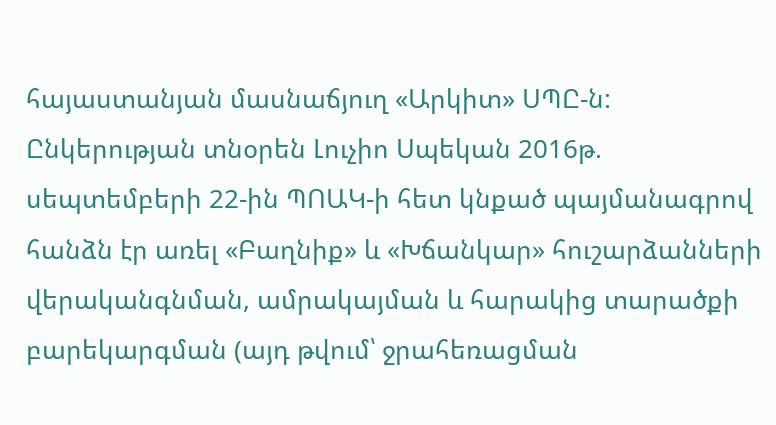հայաստանյան մասնաճյուղ «Արկիտ» ՍՊԸ-ն: Ընկերության տնօրեն Լուչիո Սպեկան 2016թ. սեպտեմբերի 22-ին ՊՈԱԿ-ի հետ կնքած պայմանագրով հանձն էր առել «Բաղնիք» և «Խճանկար» հուշարձանների վերականգնման, ամրակայման և հարակից տարածքի բարեկարգման (այդ թվում՝ ջրահեռացման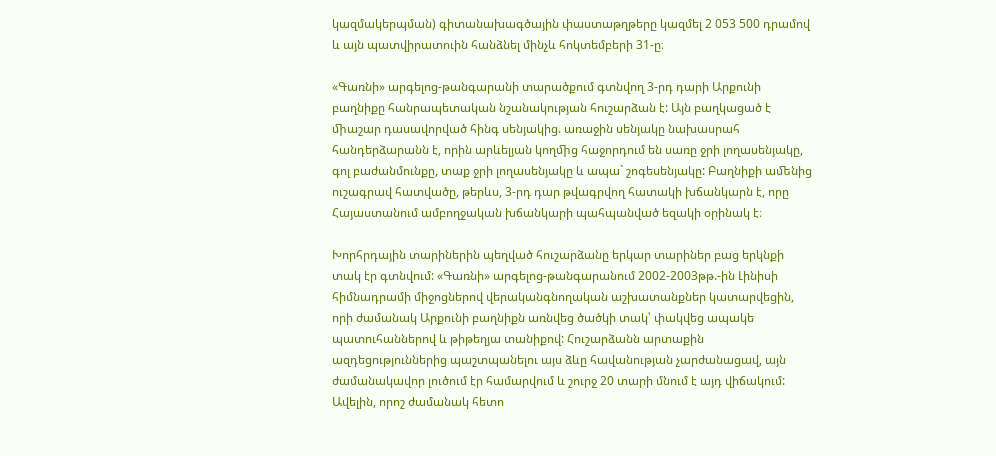կազմակերպման) գիտանախագծային փաստաթղթերը կազմել 2 053 500 դրամով և այն պատվիրատուին հանձնել մինչև հոկտեմբերի 31-ը։

«Գառնի» արգելոց-թանգարանի տարածքում գտնվող 3-րդ դարի Արքունի բաղնիքը հանրապետական նշանակության հուշարձան է: Այն բաղկացած է ﬕաշար դասավորված հինգ սենյակից. առաջին սենյակը նախասրահ հանդերձարանն է, որին արևելյան կողﬕց հաջորդում են սառը ջրի լողասենյակը, գոլ բաժանմունքը, տաք ջրի լողասենյակը և ապա` շոգեսենյակը: Բաղնիքի աﬔնից ուշագրավ հատվածը, թերևս, 3-րդ դար թվագրվող հատակի խճանկարն է, որը Հայաստանում ամբողջական խճանկարի պահպանված եզակի օրինակ է։

Խորհրդային տարիներին պեղված հուշարձանը երկար տարիներ բաց երկնքի տակ էր գտնվում: «Գառնի» արգելոց-թանգարանում 2002-2003թթ.-ին Լինիսի հիմնադրամի միջոցներով վերականգնողական աշխատանքներ կատարվեցին, որի ժամանակ Արքունի բաղնիքն առնվեց ծածկի տակ՝ փակվեց ապակե պատուհաններով և թիթեղյա տանիքով: Հուշարձանն արտաքին ազդեցություններից պաշտպանելու այս ձևը հավանության չարժանացավ, այն ժամանակավոր լուծում էր համարվում և շուրջ 20 տարի մնում է այդ վիճակում: Ավելին, որոշ ժամանակ հետո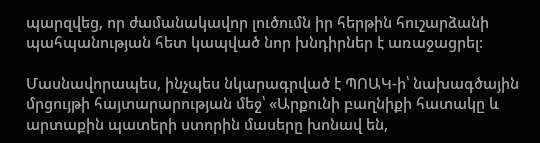պարզվեց, որ ժամանակավոր լուծումն իր հերթին հուշարձանի պահպանության հետ կապված նոր խնդիրներ է առաջացրել։

Մասնավորապես, ինչպես նկարագրված է ՊՈԱԿ-ի՝ նախագծային մրցույթի հայտարարության մեջ՝ «Արքունի բաղնիքի հատակը և արտաքին պատերի ստորին մասերը խոնավ են,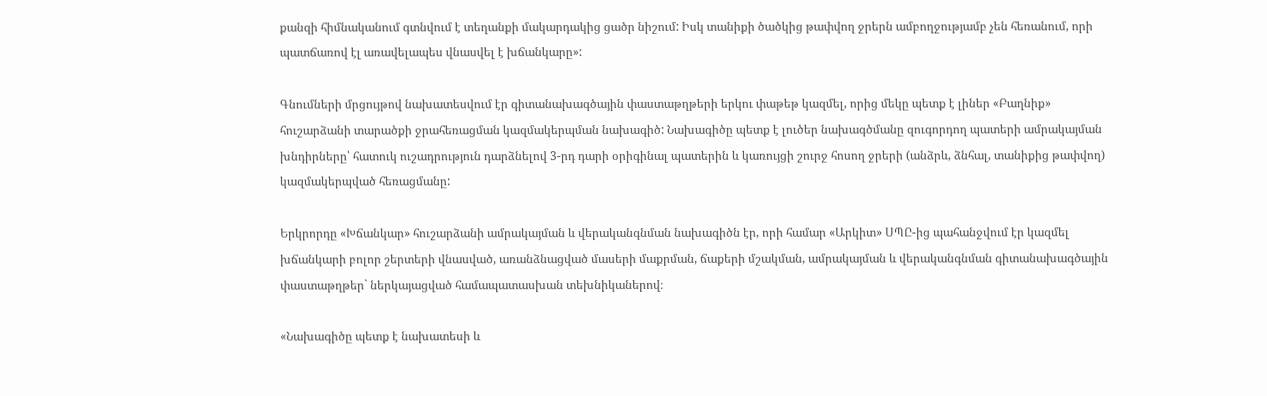քանզի հիմնականում գտնվում է տեղանքի մակարդակից ցածր նիշում: Իսկ տանիքի ծածկից թափվող ջրերն ամբողջությամբ չեն հեռանում, որի պատճառով էլ առավելապես վնասվել է խճանկարը»:

Գնումների մրցույթով նախատեսվում էր գիտանախագծային փաստաթղթերի երկու փաթեթ կազմել, որից մեկը պետք է լիներ «Բաղնիք» հուշարձանի տարածքի ջրահեռացման կազմակերպման նախագիծ: Նախագիծը պետք է լուծեր նախագծմանը զուգորդող պատերի ամրակայման խնդիրները՝ հատուկ ուշադրություն դարձնելով 3-րդ դարի օրիգինալ պատերին և կառույցի շուրջ հոսող ջրերի (անձրև, ձնհալ, տանիքից թափվող) կազմակերպված հեռացմանը:

Երկրորդը «Խճանկար» հուշարձանի ամրակայման և վերականգնման նախագիծն էր, որի համար «Արկիտ» ՍՊԸ-ից պահանջվում էր կազմել խճանկարի բոլոր շերտերի վնասված, առանձնացված մասերի մաքրման, ճաքերի մշակման, ամրակայման և վերականգնման գիտանախագծային փաստաթղթեր` ներկայացված համապատասխան տեխնիկաներով։

«Նախագիծը պետք է նախատեսի և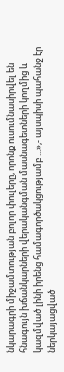նկարագրի միջամտության բոլոր փուլերը, որոնք ուսումնասիրվել են հնագույն խճանկարների վերականգման մասնագետների կողմից և կազմված լինի իրենց համագործակցությամբ ...»,- այսպիսի պահանջ էր ներկայացված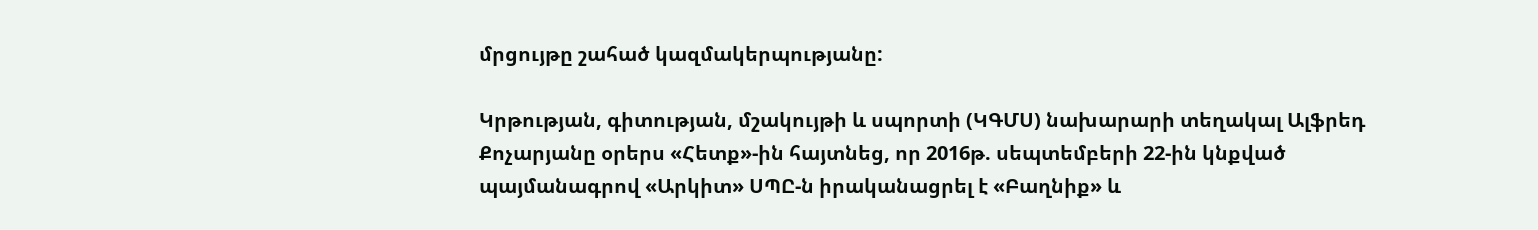մրցույթը շահած կազմակերպությանը:

Կրթության, գիտության, մշակույթի և սպորտի (ԿԳՄՍ) նախարարի տեղակալ Ալֆրեդ Քոչարյանը օրերս «Հետք»-ին հայտնեց, որ 2016թ. սեպտեմբերի 22-ին կնքված պայմանագրով «Արկիտ» ՍՊԸ-ն իրականացրել է «Բաղնիք» և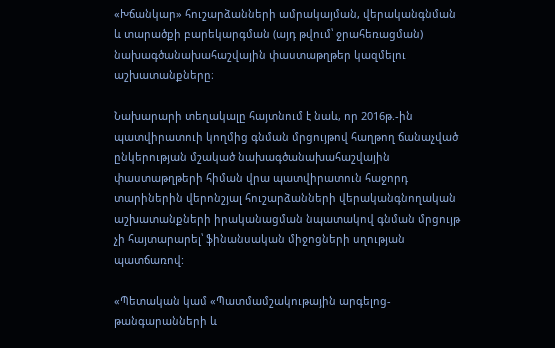«Խճանկար» հուշարձանների ամրակայման, վերականգնման և տարածքի բարեկարգման (այդ թվում՝ ջրահեռացման) նախագծանախահաշվային փաստաթղթեր կազմելու աշխատանքները։

Նախարարի տեղակալը հայտնում է նաև, որ 2016թ.-ին պատվիրատուի կողմից գնման մրցույթով հաղթող ճանաչված ընկերության մշակած նախագծանախահաշվային փաստաթղթերի հիման վրա պատվիրատուն հաջորդ տարիներին վերոնշյալ հուշարձանների վերականգնողական աշխատանքների իրականացման նպատակով գնման մրցույթ չի հայտարարել՝ ֆինանսական միջոցների սղության պատճառով:

«Պետական կամ «Պատմամշակութային արգելոց-թանգարանների և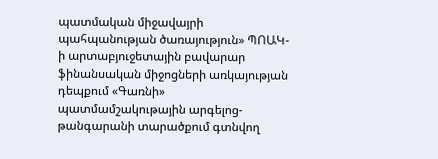պատմական միջավայրի պահպանության ծառայություն» ՊՈԱԿ-ի արտաբյուջետային բավարար ֆինանսական միջոցների առկայության դեպքում «Գառնի» պատմամշակութային արգելոց-թանգարանի տարածքում գտնվող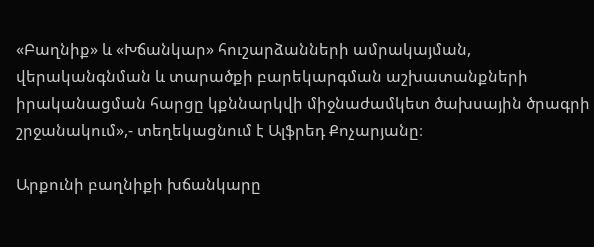«Բաղնիք» և «Խճանկար» հուշարձանների ամրակայման, վերականգնման և տարածքի բարեկարգման աշխատանքների իրականացման հարցը կքննարկվի միջնաժամկետ ծախսային ծրագրի շրջանակում»,- տեղեկացնում է Ալֆրեդ Քոչարյանը։

Արքունի բաղնիքի խճանկարը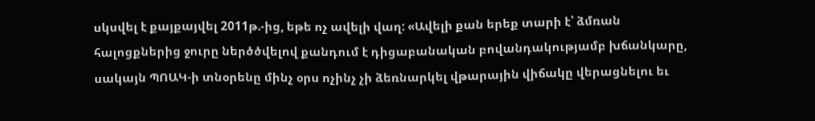սկսվել է քայքայվել 2011թ.-ից, եթե ոչ ավելի վաղ: «Ավելի քան երեք տարի է՝ ձմռան հալոցքներից ջուրը ներծծվելով քանդում է դիցաբանական բովանդակությամբ խճանկարը, սակայն ՊՈԱԿ-ի տնօրենը մինչ օրս ոչինչ չի ձեռնարկել վթարային վիճակը վերացնելու եւ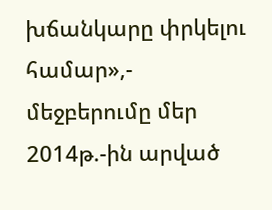խճանկարը փրկելու համար»,- մեջբերումը մեր 2014թ.-ին արված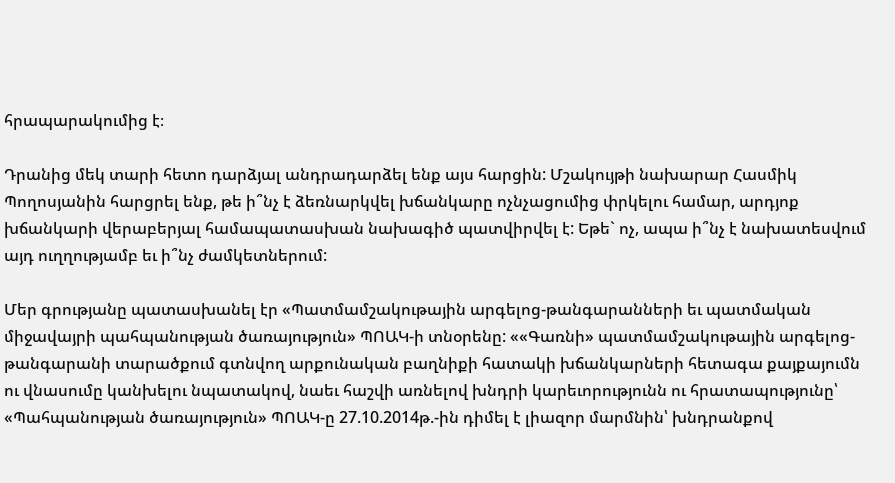հրապարակումից է։

Դրանից մեկ տարի հետո դարձյալ անդրադարձել ենք այս հարցին: Մշակույթի նախարար Հասմիկ Պողոսյանին հարցրել ենք, թե ի՞նչ է ձեռնարկվել խճանկարը ոչնչացումից փրկելու համար, արդյոք խճանկարի վերաբերյալ համապատասխան նախագիծ պատվիրվել է: Եթե` ոչ, ապա ի՞նչ է նախատեսվում այդ ուղղությամբ եւ ի՞նչ ժամկետներում:

Մեր գրությանը պատասխանել էր «Պատմամշակութային արգելոց-թանգարանների եւ պատմական միջավայրի պահպանության ծառայություն» ՊՈԱԿ-ի տնօրենը: ««Գառնի» պատմամշակութային արգելոց-թանգարանի տարածքում գտնվող արքունական բաղնիքի հատակի խճանկարների հետագա քայքայումն ու վնասումը կանխելու նպատակով, նաեւ հաշվի առնելով խնդրի կարեւորությունն ու հրատապությունը՝ «Պահպանության ծառայություն» ՊՈԱԿ-ը 27.10.2014թ.-ին դիմել է լիազոր մարմնին՝ խնդրանքով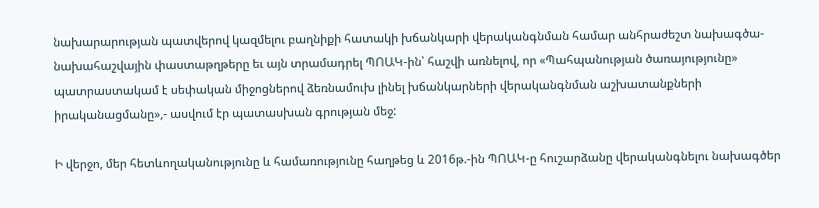նախարարության պատվերով կազմելու բաղնիքի հատակի խճանկարի վերականգնման համար անհրաժեշտ նախագծա-նախահաշվային փաստաթղթերը եւ այն տրամադրել ՊՈԱԿ-ին՝ հաշվի առնելով, որ «Պահպանության ծառայությունը» պատրաստակամ է սեփական միջոցներով ձեռնամուխ լինել խճանկարների վերականգնման աշխատանքների իրականացմանը»,- ասվում էր պատասխան գրության մեջ:

Ի վերջո, մեր հետևողականությունը և համառությունը հաղթեց և 2016թ.-ին ՊՈԱԿ-ը հուշարձանը վերականգնելու նախագծեր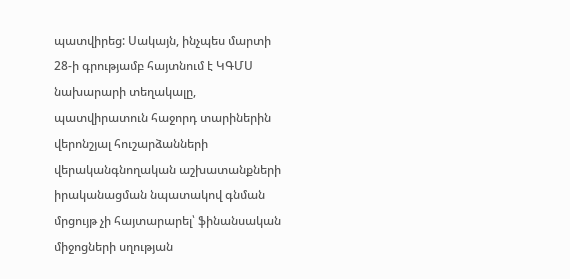պատվիրեց: Սակայն, ինչպես մարտի 28-ի գրությամբ հայտնում է ԿԳՄՍ նախարարի տեղակալը, պատվիրատուն հաջորդ տարիներին վերոնշյալ հուշարձանների վերականգնողական աշխատանքների իրականացման նպատակով գնման մրցույթ չի հայտարարել՝ ֆինանսական միջոցների սղության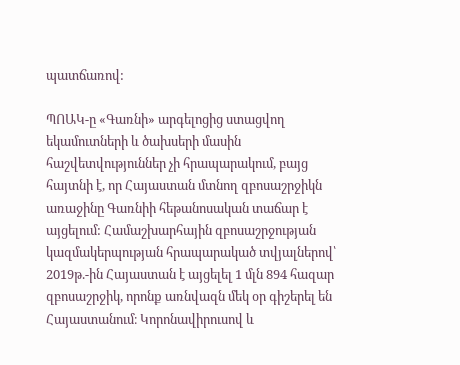պատճառով:

ՊՈԱԿ-ը «Գառնի» արգելոցից ստացվող եկամուտների և ծախսերի մասին հաշվետվություններ չի հրապարակում, բայց հայտնի է, որ Հայաստան մտնող զբոսաշրջիկն առաջինը Գառնիի հեթանոսական տաճար է այցելում: Համաշխարհային զբոսաշրջության կազմակերպության հրապարակած տվյալներով՝ 2019թ.-ին Հայաստան է այցելել 1 մլն 894 հազար զբոսաշրջիկ, որոնք առնվազն մեկ օր գիշերել են Հայաստանում։ Կորոնավիրուսով և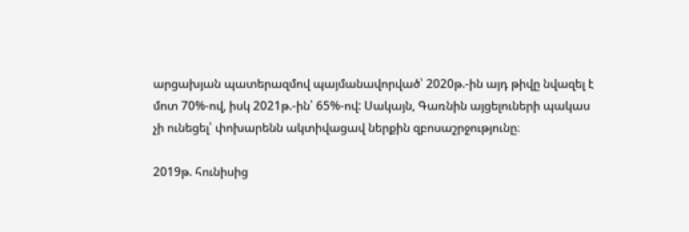արցախյան պատերազմով պայմանավորված՝ 2020թ.-ին այդ թիվը նվազել է մոտ 70%-ով, իսկ 2021թ.-ին՝ 65%-ով: Սակայն, Գառնին այցելուների պակաս չի ունեցել՝ փոխարենն ակտիվացավ ներքին զբոսաշրջությունը։

2019թ. հունիսից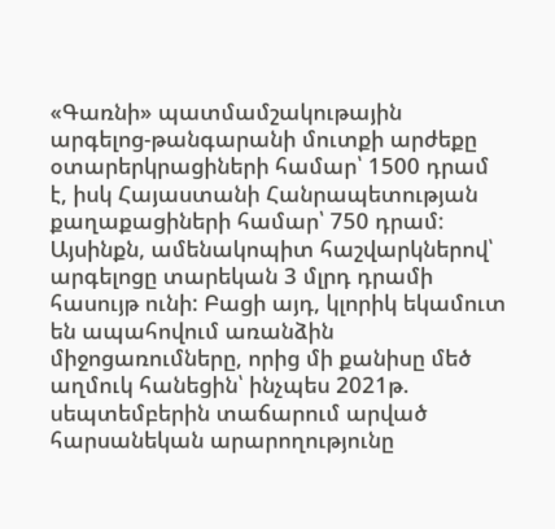«Գառնի» պատմամշակութային արգելոց-թանգարանի մուտքի արժեքը օտարերկրացիների համար՝ 1500 դրամ է, իսկ Հայաստանի Հանրապետության քաղաքացիների համար՝ 750 դրամ: Այսինքն, ամենակոպիտ հաշվարկներով՝ արգելոցը տարեկան 3 մլրդ դրամի հասույթ ունի: Բացի այդ, կլորիկ եկամուտ են ապահովում առանձին միջոցառումները, որից մի քանիսը մեծ աղմուկ հանեցին՝ ինչպես 2021թ. սեպտեմբերին տաճարում արված հարսանեկան արարողությունը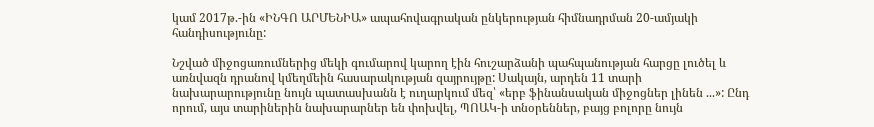կամ 2017թ.-ին «ԻՆԳՈ ԱՐՄԵՆԻԱ» ապահովագրական ընկերության հիմնադրման 20-ամյակի հանդիսությունը:

Նշված միջոցառումներից մեկի գումարով կարող էին հուշարձանի պահպանության հարցը լուծել և առնվազն դրանով կմեղմեին հասարակության զայրույթը: Սակայն, արդեն 11 տարի նախարարությունը նույն պատասխանն է ուղարկում մեզ՝ «երբ ֆինանսական միջոցներ լինեն ...»: Ընդ որում, այս տարիներին նախարարներ են փոխվել, ՊՈԱԿ-ի տնօրեններ, բայց բոլորը նույն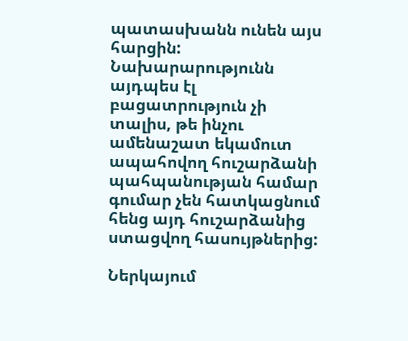պատասխանն ունեն այս հարցին: Նախարարությունն այդպես էլ բացատրություն չի տալիս, թե ինչու ամենաշատ եկամուտ ապահովող հուշարձանի պահպանության համար գումար չեն հատկացնում հենց այդ հուշարձանից ստացվող հասույթներից:

Ներկայում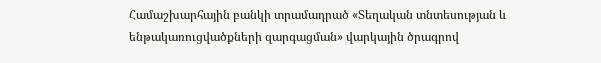Համաշխարհային բանկի տրամադրած «Տեղական տնտեսության և ենթակառուցվածքների զարգացման» վարկային ծրագրով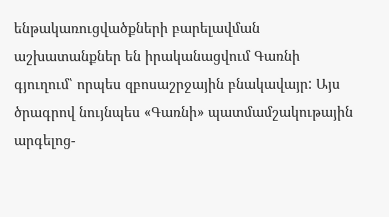ենթակառուցվածքների բարելավման աշխատանքներ են իրականացվում Գառնի գյուղում՝ որպես զբոսաշրջային բնակավայր: Այս ծրագրով նույնպես «Գառնի» պատմամշակութային արգելոց-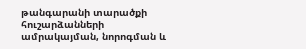թանգարանի տարածքի հուշարձանների ամրակայման, նորոգման և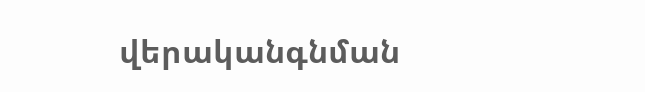վերականգնման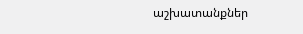աշխատանքներ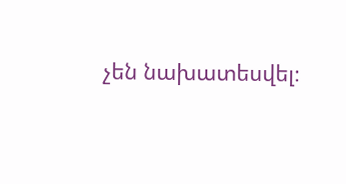չեն նախատեսվել։